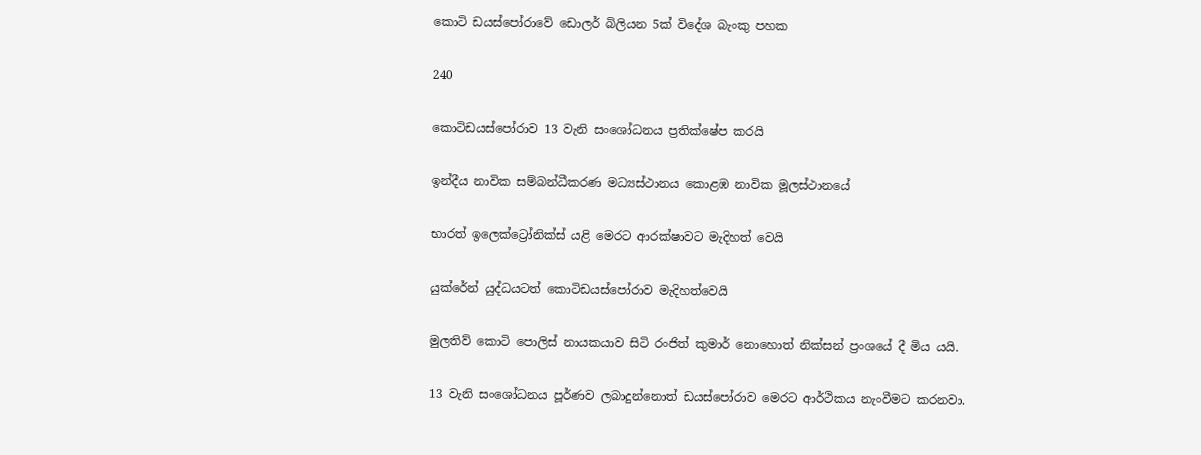කොටි ඩයස්පෝරාවේ ඩොලර් බිලියන 5ක් විදේශ බැංකු පහක

240

කොටිඩයස්පෝරාව 13 වැනි සංශෝධනය ප්‍රතික්ෂේප කරයි

ඉන්දීය නාවික සම්බන්ධීකරණ මධ්‍යස්ථානය කොළඹ නාවික මූලස්ථානයේ

භාරත් ඉලෙක්ට්‍රෝනික්ස් යළි මෙරට ආරක්ෂාවට මැදිහත් වෙයි

යුක්රේන් යුද්ධයටත් කොටිඩයස්පෝරාව මැදිහත්වෙයි

මුලතිව් කොටි පොලිස් නායකයාව සිටි රංජිත් කුමාර් නොහොත් නික්සන් ප්‍රංශයේ දී මිය යයි.

13 වැනි සංශෝධනය පූර්ණව ලබාදුන්නොත් ඩයස්පෝරාව මෙරට ආර්ථිකය නැංවීමට කරනවා.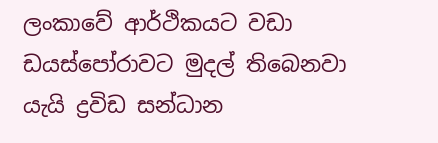ලංකාවේ ආර්ථිකයට වඩා ඩයස්පෝරාවට මුදල් තිබෙනවා යැයි ද්‍රවිඩ සන්ධාන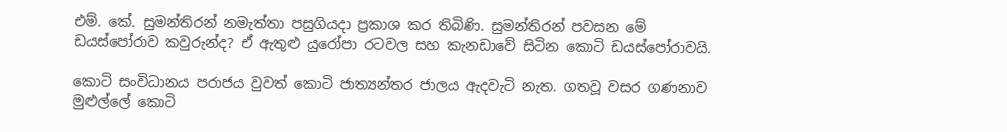එම්. කේ. සුමන්තිරන් නමැත්තා පසුගියදා ප්‍රකාශ කර තිබිණි. සුමන්තිරන් පවසන මේ ඩයස්පෝරාව කවුරුන්ද? ඒ ඇතුළු යුරෝපා රටවල සහ කැනඩාවේ සිටින කොටි ඩයස්පෝරාවයි.

කොටි සංවිධානය පරාජය වුවත් කොටි ජාත්‍යන්තර ජාලය ඇදවැටි නැත. ගතවූ වසර ගණනාව මුළුල්ලේ කොටි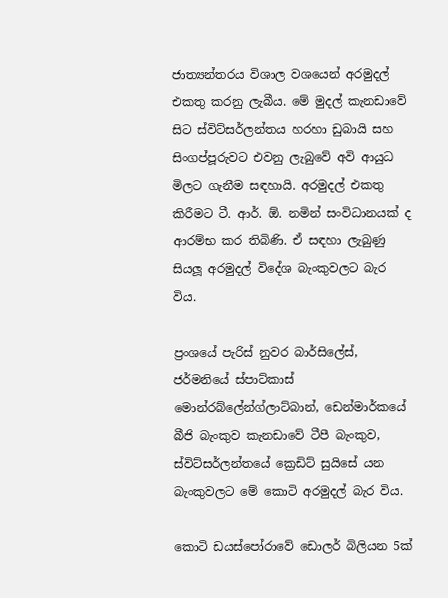ජාත්‍යන්තරය විශාල වශයෙන් අරමුදල් එකතු කරනු ලැබීය. මේ මුදල් කැනඩාවේ සිට ස්විට්සර්ලන්තය හරහා ඩුබායි සහ සිංගප්පූරුවට එවනු ලැබුවේ අවි ආයුධ මිලට ගැනීම සඳහායි. අරමුදල් එකතු කිරීමට ටී. ආර්. ඕ. නමින් සංවිධානයක් ද ආරම්භ කර තිබිණි. ඒ සඳහා ලැබුණු සියලූ අරමුදල් විදේශ බැංකුවලට බැර විය.

ප්‍රංශයේ පැරිස් නුවර බාර්සිලේස්, ජර්මනියේ ස්පාට්කාස් මොන්රබ්ලේන්ග්ලාට්බාන්, ඩෙන්මාර්කයේ බීජි බැංකුව කැනඩාවේ ටීපී බැංකුව, ස්විට්සර්ලන්තයේ ක්‍රෙඩිට් සුයිසේ යන බැංකුවලට මේ කොටි අරමුදල් බැර විය.

කොටි ඩයස්පෝරාවේ ඩොලර් බිලියන 5ක්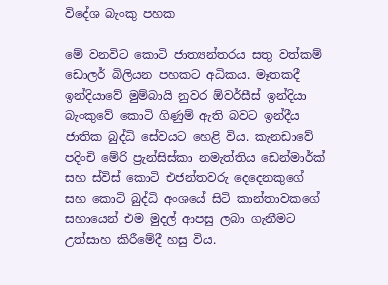විදේශ බැංකු පහක

මේ වනවිට කොටි ජාත්‍යන්තරය සතු වත්කම් ඩොලර් බිලියන පහකට අධිකය. මෑතකදී ඉන්දියාවේ මුම්බායි නුවර ඕවර්සීස් ඉන්දියා බැංකුවේ කොටි ගිණුම් ඇති බවට ඉන්දීය ජාතික බුද්ධි සේවයට හෙළි විය. කැනඩාවේ පදිංචි මේරි ප්‍රැන්සිස්කා නමැත්තිය ඩෙන්මාර්ක් සහ ස්විස් කොටි එජන්තවරු දෙදෙනකුගේ සහ කොටි බුද්ධි අංශයේ සිටි කාන්තාවකගේ සහායෙන් එම මුදල් ආපසු ලබා ගැනීමට උත්සාහ කිරීමේදී හසු විය.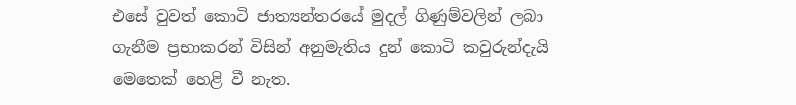එසේ වුවත් කොටි ජාත්‍යන්තරයේ මුදල් ගිණුම්වලින් ලබා ගැනීම ප්‍රභාකරන් විසින් අනුමැතිය දුන් කොටි කවුරුන්දැයි මෙතෙක් හෙළි වී නැත.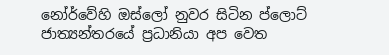නෝර්වේහි ඔස්ලෝ නුවර සිටින ප්ලොට් ජාත්‍යන්තරයේ ප්‍රධානියා අප වෙත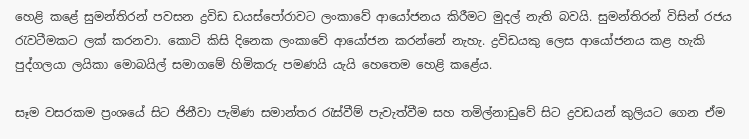හෙළි කළේ සුමන්තිරන් පවසන ද්‍රවිඩ ඩයස්පෝරාවට ලංකාවේ ආයෝජනය කිරීමට මුදල් නැති බවයි. සුමන්තිරන් විසින් රජය රැවටීමකට ලක් කරනවා. කොටි කිසි දිනෙක ලංකාවේ ආයෝජන කරන්නේ නැහැ. ද්‍රවිඩයකු ලෙස ආයෝජනය කළ හැකි පුද්ගලයා ලයිකා මොබයිල් සමාගමේ හිමිකරු පමණයි යැයි හෙතෙම හෙළි කළේය.

සෑම වසරකම ප්‍රංශයේ සිට ජිනීවා පැමිණ සමාන්තර රැස්වීම් පැවැත්වීම සහ තමිල්නාඩුවේ සිට ද්‍රවඩයන් කුලියට ගෙන ඒම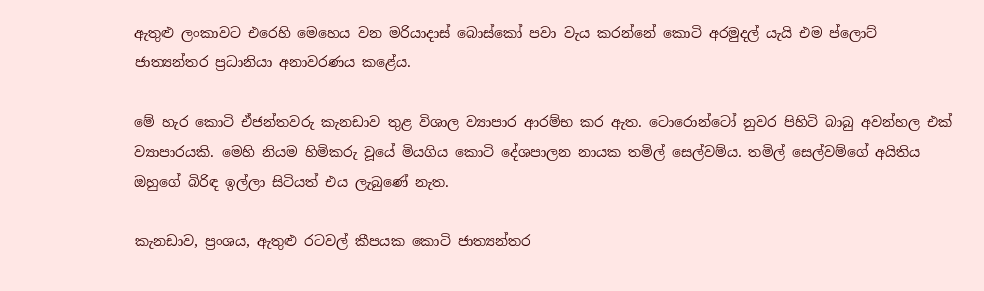ඇතුළු ලංකාවට එරෙහි මෙහෙය වන මරියාදාස් බොස්කෝ පවා වැය කරන්නේ කොටි අරමුදල් යැයි එම ප්ලොට් ජාත්‍යන්තර ප්‍රධානියා අනාවරණය කළේය.

මේ හැර කොටි ඒජන්තවරු කැනඩාව තුළ විශාල ව්‍යාපාර ආරම්භ කර ඇත. ටොරොන්ටෝ නුවර පිහිටි බාබු අවන්හල එක් ව්‍යාපාරයකි. මෙහි නියම හිමිකරු වූයේ මියගිය කොටි දේශපාලන නායක තමිල් සෙල්වම්ය. තමිල් සෙල්වම්ගේ අයිතිය ඔහුගේ බිරිඳ ඉල්ලා සිටියත් එය ලැබුණේ නැත.

කැනඩාව, ප්‍රංශය, ඇතුළු රටවල් කීපයක කොටි ජාත්‍යන්තර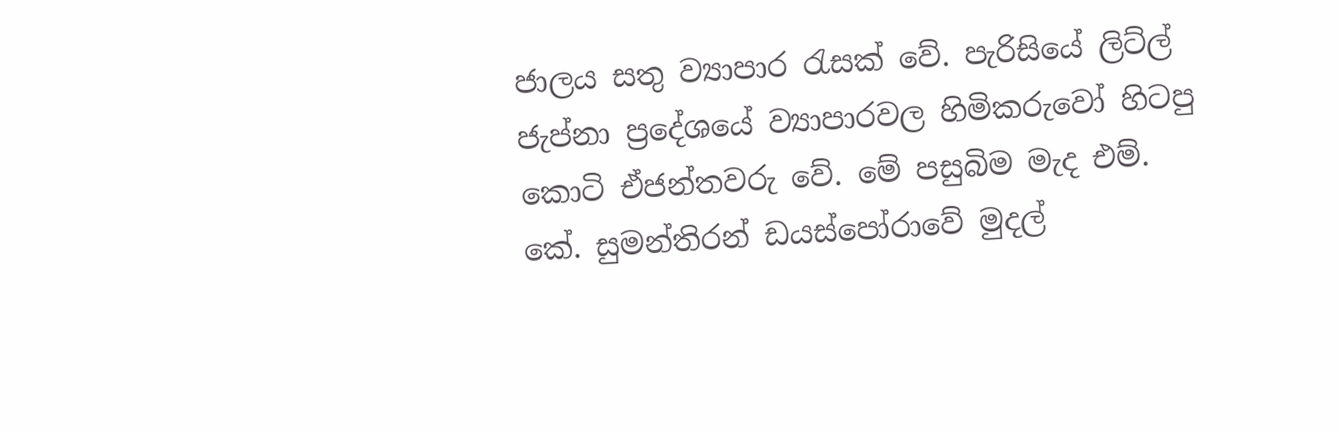ජාලය සතු ව්‍යාපාර රැසක් වේ. පැරිසියේ ලිට්ල් ජැප්නා ප්‍රදේශයේ ව්‍යාපාරවල හිමිකරුවෝ හිටපු කොටි ඒජන්තවරු වේ. මේ පසුබිම මැද එම්. කේ. සුමන්තිරන් ඩයස්පෝරාවේ මුදල්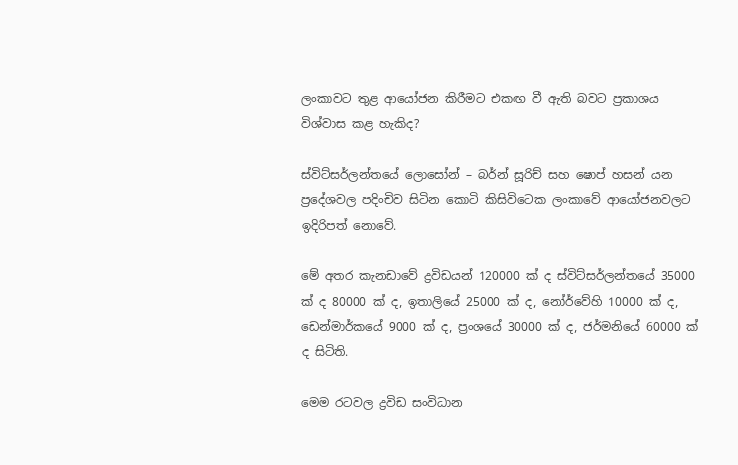ලංකාවට තුළ ආයෝජන කිරීමට එකඟ වී ඇති බවට ප්‍රකාශය විශ්වාස කළ හැකිද?

ස්විට්සර්ලන්තයේ ලොසෝන් – බර්න් සූරිච් සහ ෂොප් හසන් යන ප්‍රදේශවල පදිංචිව සිටින කොටි කිසිවිටෙක ලංකාවේ ආයෝජනවලට ඉදිරිපත් නොවේ.

මේ අතර කැනඩාවේ ද්‍රවිඩයන් 120000 ක් ද ස්විට්සර්ලන්තයේ 35000 ක් ද 80000 ක් ද, ඉතාලියේ 25000 ක් ද, නෝර්වේහි 10000 ක් ද, ඩෙන්මාර්කයේ 9000 ක් ද, ප්‍රංශයේ 30000 ක් ද, ජර්මනියේ 60000 ක් ද සිටිති.

මෙම රටවල ද්‍රවිඩ සංවිධාන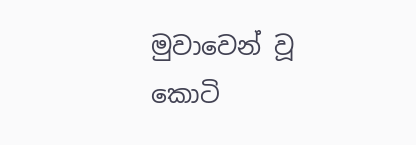මුවාවෙන් වූ කොටි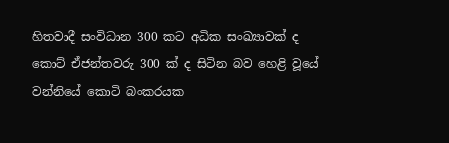හිතවාදී සංවිධාන 300 කට අධික සංඛ්‍යාවක් ද කොට් ඒජන්තවරු 300 ක් ද සිටින බව හෙළි වූයේ වන්නියේ කොටි බංකරයක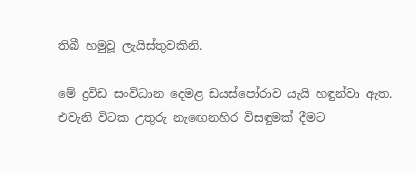තිබී හමුවූ ලැයිස්තුවකිනි.

මේ ද්‍රවිඩ සංවිධාන දෙමළ ඩයස්පෝරාව යැයි හඳුන්වා ඇත. එවැනි විටක උතුරු නැඟෙනහිර විසඳුමක් දීමට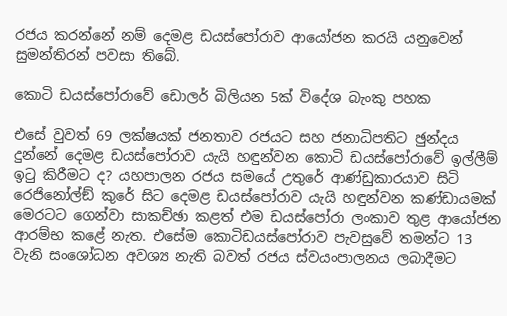රජය කරන්නේ නම් දෙමළ ඩයස්පෝරාව ආයෝජන කරයි යනුවෙන් සුමන්තිරන් පවසා තිබේ.

කොටි ඩයස්පෝරාවේ ඩොලර් බිලියන 5ක් විදේශ බැංකු පහක

එසේ වුවත් 69 ලක්ෂයක් ජනතාව රජයට සහ ජනාධිපතිට ඡුන්දය දුන්නේ දෙමළ ඩයස්පෝරාව යැයි හඳුන්වන කොටි ඩයස්පෝරාවේ ඉල්ලීම් ඉටු කිරීමට ද? යහපාලන රජය සමයේ උතුරේ ආණ්ඩුකාරයාව සිටි රෙජිනෝල්ඞ් කුරේ සිට දෙමළ ඩයස්පෝරාව යැයි හඳුන්වන කණ්ඩායමක් මෙරටට ගෙන්වා සාකච්ඡා කළත් එම ඩයස්පෝරා ලංකාව තුළ ආයෝජන ආරම්භ කළේ නැත. එසේම කොටිඩයස්පෝරාව පැවසුවේ තමන්ට 13 වැනි සංශෝධන අවශ්‍ය නැති බවත් රජය ස්වයංපාලනය ලබාදීමට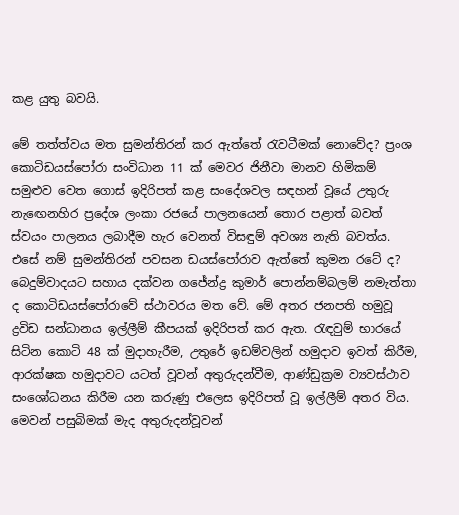කළ යුතු බවයි.

මේ තත්ත්වය මත සුමන්තිරන් කර ඇත්තේ රැවටීමක් නොවේද? ප්‍රංශ කොටිඩයස්පෝරා සංවිධාන 11 ක් මෙවර ජිනීවා මානව හිමිකම් සමුළුව වෙත ගොස් ඉදිරිපත් කළ සංදේශවල සඳහන් වූයේ උතුරු නැඟෙනහිර ප්‍රදේශ ලංකා රජයේ පාලනයෙන් තොර පළාත් බවත් ස්වයං පාලනය ලබාදීම හැර වෙනත් විසඳුම් අවශ්‍ය නැති බවත්ය. එසේ නම් සුමන්තිරන් පවසන ඩයස්පෝරාව ඇත්තේ කුමන රටේ ද? බෙදුම්වාදයට සහාය දක්වන ගජේන්ද්‍ර කුමාර් පොන්නම්බලම් නමැත්තා ද කොටිඩයස්පෝරාවේ ස්ථාවරය මත වේ. මේ අතර ජනපති හමුවූ ද්‍රවිඩ සන්ධානය ඉල්ලීම් කීපයක් ඉදිරිපත් කර ඇත. රැඳවුම් භාරයේ සිටින කොටි 48 ක් මුදාහැරීම, උතුරේ ඉඩම්වලින් හමුදාව ඉවත් කිරීම, ආරක්ෂක හමුදාවට යටත් වූවන් අතුරුදන්වීම, ආණ්ඩුක්‍රම ව්‍යවස්ථාව සංශෝධනය කිරීම යන කරුණු එලෙස ඉදිරිපත් වූ ඉල්ලීම් අතර විය. මෙවන් පසුබිමක් මැද අතුරුදන්වූවන්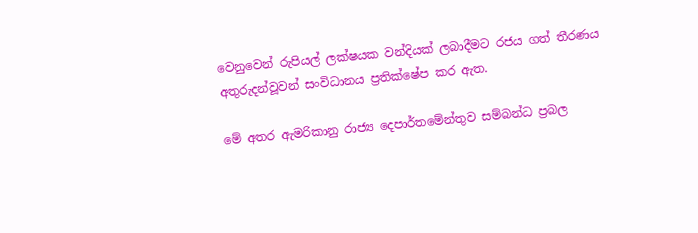වෙනුවෙන් රුපියල් ලක්ෂයක වන්දියක් ලබාදීමට රජය ගත් තීරණය අතුරුදන්වූවන් සංවිධානය ප්‍රතික්ෂේප කර ඇත.

මේ අතර ඇමරිකානු රාජ්‍ය දෙපාර්තමේන්තුව සම්බන්ධ ප්‍රබල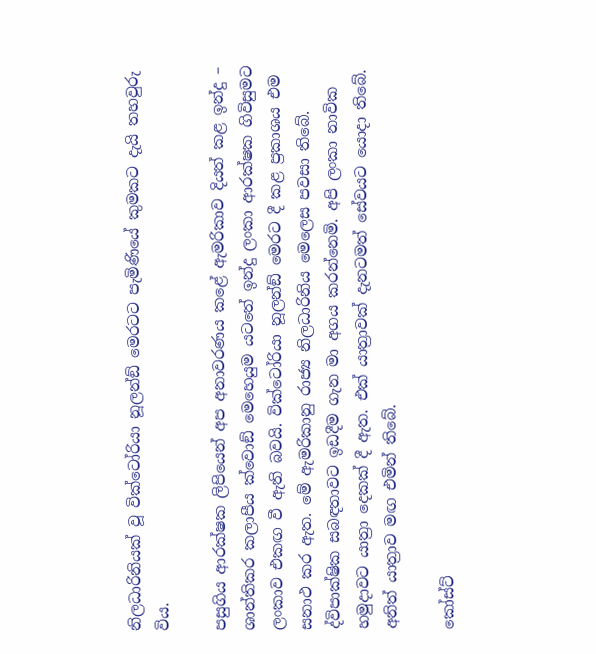නිලධාරිනියක් වූ වික්ටෝරියා නූලන්ඞ් මෙරටට පැමිණියේ කුමකට දැයි තහවුරු විය.

පසුගිය ආරක්ෂක ලිපියෙන් අප අනාවරණය කළේ ඇමරිකාව දියත් කළ ඉන්දු – ශාන්තිකර කලාපීය ක්වොඞ් මෙහෙයුම යටතේ ඉන්දු ලංකා ආරක්ෂක ගිවිසුමට ලංකාව එකඟ වී ඇති බවයි. වික්ටෝරියා නූලන්ඞ් මෙරට දී කළ ප්‍රකාශය එම සනාථ කර ඇත. මේ ඇමරිකානු රාජ්‍ය නිලධාරිනිය මෙලෙස පවසා තිබේ. ද්විපාක්ෂික සබඳතාවට ඉඩදීම ගැන මා අගය කරන්නෙමි. අපි ලංකා නාවික හමුදාවට යාත්‍රා දෙකක් දී ඇත. එක් යාත්‍රාවක් දැනටමත් සේවයට යොදා තිබේ. අනිත් යාත්‍රාව මඟ එමින් තිබේ.

කෝස්ට්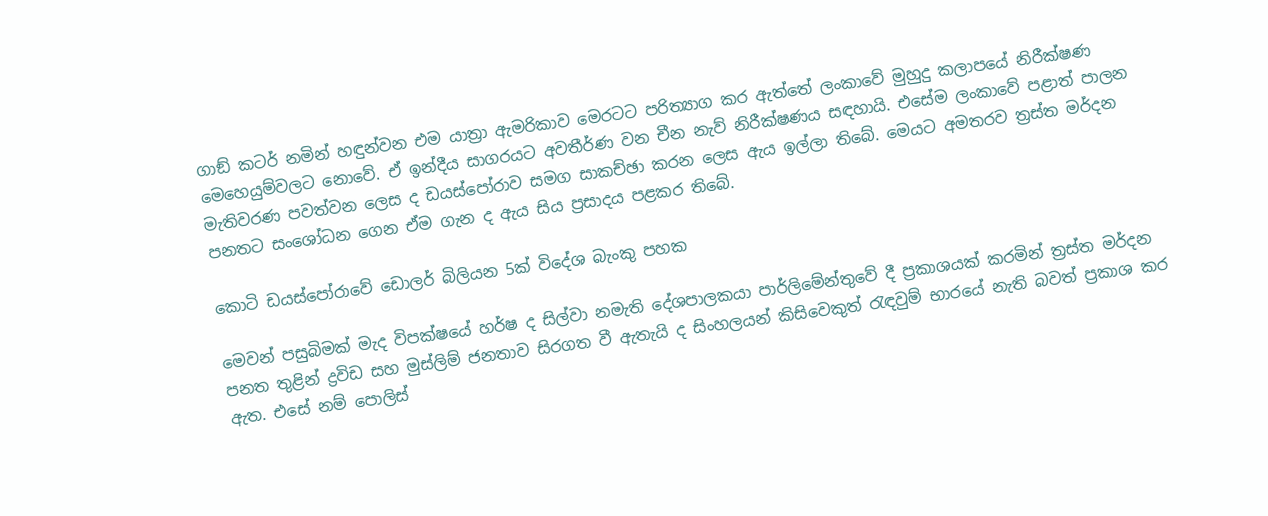ගාඞ් කටර් නමින් හඳුන්වන එම යාත්‍රා ඇමරිකාව මෙරටට පරිත්‍යාග කර ඇත්තේ ලංකාවේ මුහුදු කලාපයේ නිරීක්ෂණ මෙහෙයුම්වලට නොවේ. ඒ ඉන්දීය සාගරයට අවතීර්ණ වන චීන නැව් නිරීක්ෂණය සඳහායි. එසේම ලංකාවේ පළාත් පාලන මැතිවරණ පවත්වන ලෙස ද ඩයස්පෝරාව සමග සාකච්ඡා කරන ලෙස ඇය ඉල්ලා තිබේ. මෙයට අමතරව ත්‍රස්ත මර්දන පනතට සංශෝධන ගෙන ඒම ගැන ද ඇය සිය ප්‍රසාදය පළකර තිබේ.

කොටි ඩයස්පෝරාවේ ඩොලර් බිලියන 5ක් විදේශ බැංකු පහක

මෙවන් පසුබිමක් මැද විපක්ෂයේ හර්ෂ ද සිල්වා නමැති දේශපාලකයා පාර්ලිමේන්තුවේ දී ප්‍රකාශයක් කරමින් ත්‍රස්ත මර්දන පනත තුළින් ද්‍රවිඩ සහ මුස්ලිම් ජනතාව සිරගත වී ඇතැයි ද සිංහලයන් කිසිවෙකුත් රැඳවුම් භාරයේ නැති බවත් ප්‍රකාශ කර ඇත. එසේ නම් පොලිස්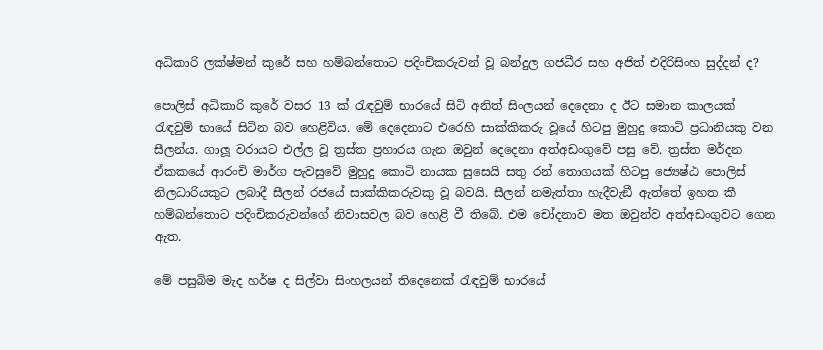අධිකාරි ලක්ෂ්මන් කුරේ සහ හම්බන්තොට පදිංචිකරුවන් වූ බන්දුල ගජධීර සහ අජිත් එදිරිසිංහ සුද්දන් ද?

පොලිස් අධිකාරි කුරේ වසර 13 ක් රැඳවුම් භාරයේ සිටි අනිත් සිංලයන් දෙදෙනා ද ඊට සමාන කාලයක් රැඳවුම් භායේ සිටින බව හෙළිවිය. මේ දෙදෙනාට එරෙහි සාක්කිකරු වූයේ හිටපු මුහුදු කොටි ප්‍රධානියකු වන සීලන්ය. ගාලූ වරායට එල්ල වූ ත්‍රස්ත ප්‍රහාරය ගැන ඔවුන් දෙදෙනා අත්අඩංගුවේ පසු වේ. ත්‍රස්ත මර්දන ඒකකයේ ආරංචි මාර්ග පැවසුවේ මුහුදු කොටි නායක සුසෙයි සතු රන් තොගයක් හිටපු ජ්‍යෙෂ්ඨ පොලිස් නිලධාරියකුට ලබාදී සීලන් රජයේ සාක්කිකරුවකු වූ බවයි. සීලන් නමැත්තා හැදීවැඞී ඇත්තේ ඉහත කී හම්බන්තොට පදිංචිකරුවන්ගේ නිවාසවල බව හෙළි වී තිබේ. එම චෝදනාව මත ඔවුන්ව අත්අඩංගුවට ගෙන ඇත.

මේ පසුබිම මැද හර්ෂ ද සිල්වා සිංහලයන් තිදෙනෙක් රැඳවුම් භාරයේ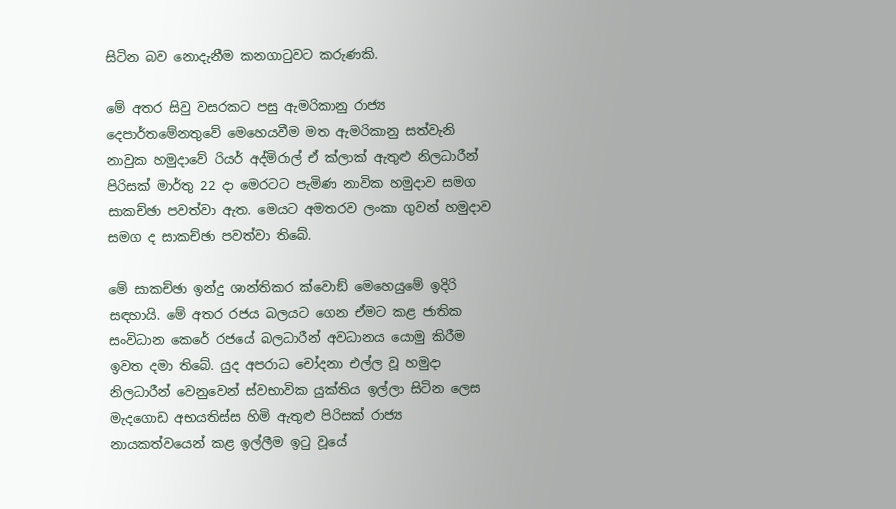සිටින බව නොදැනීම කනගාටුවට කරුණකි.

මේ අතර සිවු වසරකට පසු ඇමරිකානු රාජ්‍ය දෙපාර්තමේනතුවේ මෙහෙයවීම මත ඇමරිකානු සත්වැනි නාවුක හමුදාවේ රියර් අද්මිරාල් ඒ ක්ලාක් ඇතුළු නිලධාරීන් පිරිසක් මාර්තු 22 දා මෙරටට පැමිණ නාවික හමුදාව සමග සාකච්ඡා පවත්වා ඇත. මෙයට අමතරව ලංකා ගුවන් හමුදාව සමග ද සාකච්ඡා පවත්වා තිබේ.

මේ සාකච්ඡා ඉන්දු ශාන්තිකර ක්වොඞ් මෙහෙයුමේ ඉදිරි සඳහායි. මේ අතර රජය බලයට ගෙන ඒමට කළ ජාතික සංවිධාන කෙරේ රජයේ බලධාරීන් අවධානය යොමු කිරීම ඉවත දමා තිබේ. යුද අපරාධ චෝදනා එල්ල වූ හමුදා නිලධාරීන් වෙනුවෙන් ස්වභාවික යුක්තිය ඉල්ලා සිටින ලෙස මැදගොඩ අභයතිස්ස හිමි ඇතුළු පිරිසක් රාජ්‍ය නායකත්වයෙන් කළ ඉල්ලීම ඉටු වූයේ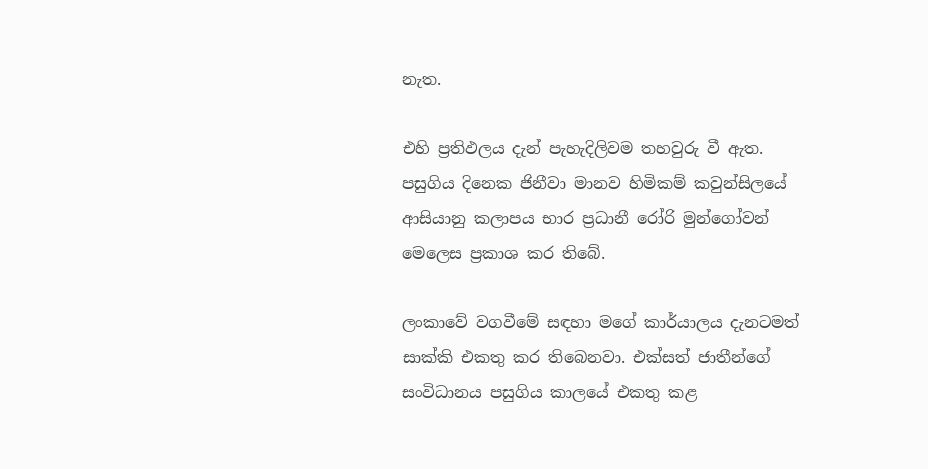නැත.

එහි ප්‍රතිඵලය දැන් පැහැදිලිවම තහවුරු වී ඇත. පසුගිය දිනෙක ජිනීවා මානව හිමිකම් කවුන්සිලයේ ආසියානු කලාපය භාර ප්‍රධානී රෝරි මුන්ගෝවන් මෙලෙස ප්‍රකාශ කර තිබේ.

ලංකාවේ වගවීමේ සඳහා මගේ කාර්යාලය දැනටමත් සාක්කි එකතු කර තිබෙනවා. එක්සත් ජාතීන්ගේ සංවිධානය පසුගිය කාලයේ එකතු කළ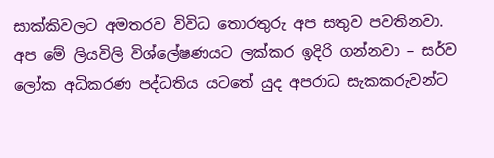සාක්කිවලට අමතරව විවිධ තොරතුරු අප සතුව පවතිනවා. අප මේ ලියවිලි විශ්ලේෂණයට ලක්කර ඉදිරි ගන්නවා – සර්ව ලෝක අධිකරණ පද්ධතිය යටතේ යුද අපරාධ සැකකරුවන්ට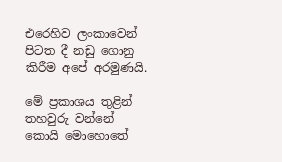එරෙහිව ලංකාවෙන් පිටත දී නඩු ගොනු කිරීම අපේ අරමුණයි.

මේ ප්‍රකාශය තුළින් තහවුරු වන්නේ කොයි මොහොතේ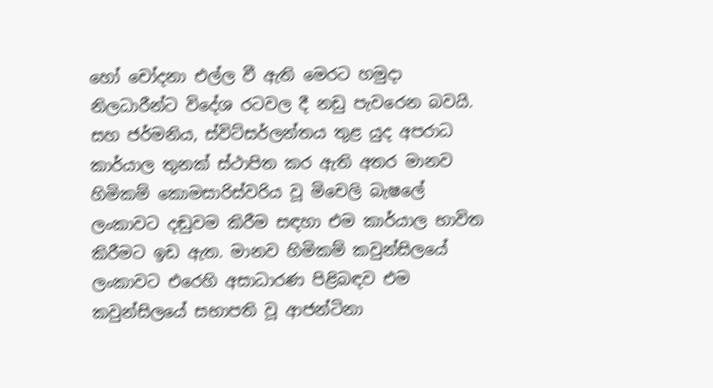හෝ චෝදනා එල්ල වී ඇති මෙරට හමුදා නිලධාරීන්ට විදේශ රටවල දී නඩු පැවරෙන බවයි. සහ ජර්මනිය, ස්විට්සර්ලන්තය තුළ යුද අපරාධ කාර්යාල තුනක් ස්ථාපිත කර ඇති අතර මානව හිමිකම් කොමසාරිස්වරිය වූ මිචෙලි බැෂලේ ලංකාවට දඬුවම කිරීම සඳහා එම කාර්යාල භාවිත කිරීමට ඉඩ ඇත. මානව හිමිකම් කවුන්සිලයේ ලංකාවට එරෙහි අසාධාරණ පිළිබඳව එම කවුන්සිලයේ සභාපති වූ ආජන්ටිනා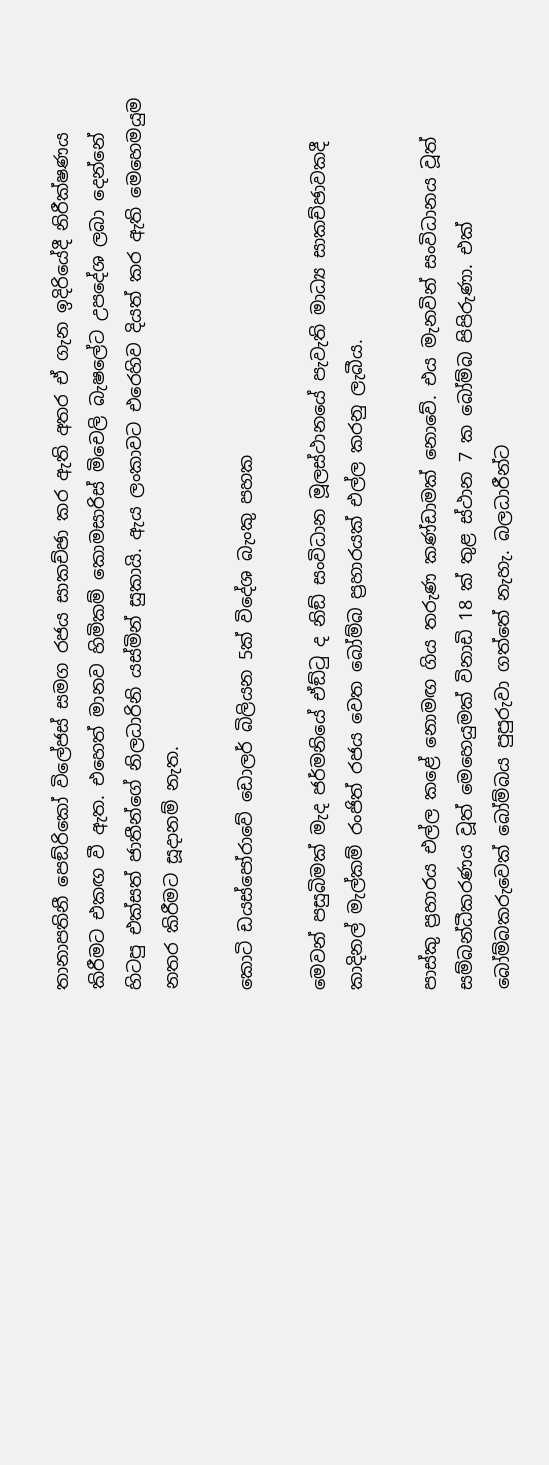තානාපතිනී පෙඞ්රිකෝ විලේජස් සමග රජය සාකච්ඡා කර ඇති අතර ඒ ගැන ඉදිරියේදී නිරීක්ෂණය කිරීමට එකඟ වී ඇත. එහෙත් මානව හිමිකම් කොමසාරිස් මිචෙලි බැෂලේට උපදේශ ලබා දෙන්නේ හිටපු එක්සත් ජාතීන්ගේ නිලධාරිනි යස්මින් සුකායි. ඇය ලංකාවට එරෙහිව දියත් කර ඇති මෙහෙමයුම නතර කිරීමට සූදානම් නැත.

කොටි ඩයස්පෝරාවේ ඩොලර් බිලියන 5ක් විදේශ බැංකු පහක

මෙවන් පසුබිමක් මැද ජර්මනියේ ඒඞ්ටු ද නිඞ් සංවිධාන මූලස්ථානයේ පැවැති මාධ්‍ය සාකච්ඡාවකදී කාදිනල් මැල්කම් රංජිත් රජය වෙත බෝම්බ ප්‍රහාරයක් එල්ල කරනු ලැබීය.

පාස්කු ප්‍රහාරය එල්ල කළේ නොමඟ ගිය තරුණ කණ්ඩාමක් නොවේ. එය මැනවින් සංවිධානය වූත් සම්බන්ධීකරණය වූත් මෙහෙයුමක් විනාඩි 18 ක් තුළ ස්ථාන 7 ක බෝම්බ පිපිරුණා. එක් බෝම්බකරුවෙක් බෝම්බය පුපුරුවා ගත්තේ නැහැ. බලධාරීන්ට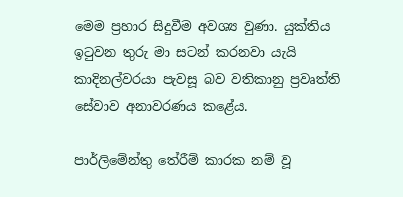මෙම ප්‍රහාර සිදුවීම අවශ්‍ය වුණා. යුක්තිය ඉටුවන තුරු මා සටන් කරනවා යැයි කාදිනල්වරයා පැවසූ බව වතිකානු ප්‍රවෘත්ති සේවාව අනාවරණය කළේය.

පාර්ලිමේන්තු තේරීම් කාරක නම් වූ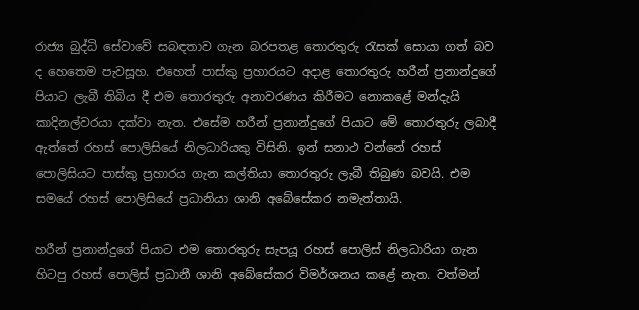රාජ්‍ය බුද්ධි සේවාවේ සබඳතාව ගැන බරපතළ තොරතුරු රැසක් සොයා ගත් බව ද හෙතෙම පැවසූහ. එහෙත් පාස්කු ප්‍රහාරයට අදාළ තොරතුරු හරීන් ප්‍රනාන්දුගේ පියාට ලැබී තිබිය දී එම තොරතුරු අනාවරණය කිරීමට නොකළේ මන්දැයි කාදිනල්වරයා දක්වා නැත. එසේම හරීන් ප්‍රනාන්දුගේ පියාට මේ තොරතුරු ලබාදී ඇත්තේ රහස් පොලිසියේ නිලධාරියකු විසිනි. ඉන් සනාථ වන්නේ රහස් පොලිසියට පාස්කු ප්‍රහාරය ගැන කල්තියා තොරතුරු ලැබී තිබුණ බවයි. එම සමයේ රහස් පොලිසියේ ප්‍රධානියා ශානි අබේසේකර නමැත්තායි.

හරීන් ප්‍රනාන්දුගේ පියාට එම තොරතුරු සැපයූ රහස් පොලිස් නිලධාරියා ගැන හිටපු රහස් පොලිස් ප්‍රධානී ශානි අබේසේකර විමර්ශනය කළේ නැත. වත්මන්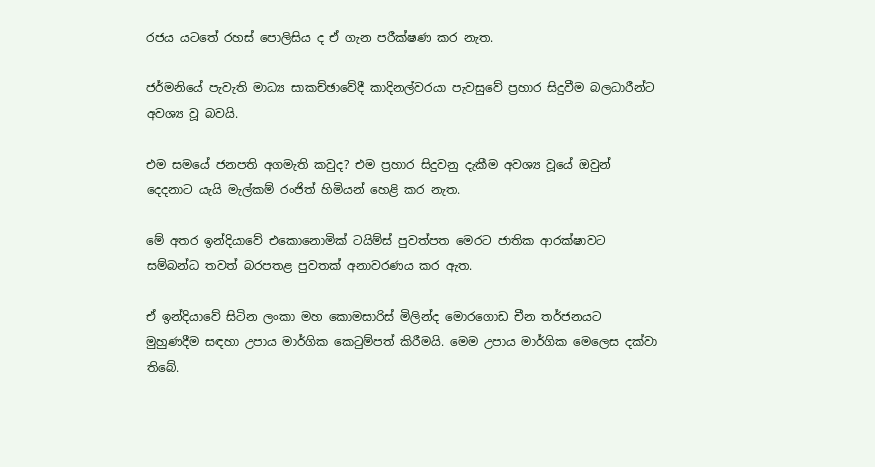රජය යටතේ රහස් පොලිසිය ද ඒ ගැන පරීක්ෂණ කර නැත.

ජර්මනියේ පැවැති මාධ්‍ය සාකච්ඡාවේදී කාදිනල්වරයා පැවසුවේ ප්‍රහාර සිදුවීම බලධාරීන්ට අවශ්‍ය වූ බවයි.

එම සමයේ ජනපති අගමැති කවුද? එම ප්‍රහාර සිදුවනු දැකීම අවශ්‍ය වූයේ ඔවුන් දෙදනාට යැයි මැල්කම් රංජිත් හිමියන් හෙළි කර නැත.

මේ අතර ඉන්දියාවේ එකොනොමික් ටයිම්ස් පුවත්පත මෙරට ජාතික ආරක්ෂාවට සම්බන්ධ තවත් බරපතළ පුවතක් අනාවරණය කර ඇත.

ඒ ඉන්දියාවේ සිටින ලංකා මහ කොමසාරිස් මිලින්ද මොරගොඩ චීන තර්ජනයට මුහුණදීම සඳහා උපාය මාර්ගික කෙටුම්පත් කිරීමයි. මෙම උපාය මාර්ගික මෙලෙස දක්වා තිබේ.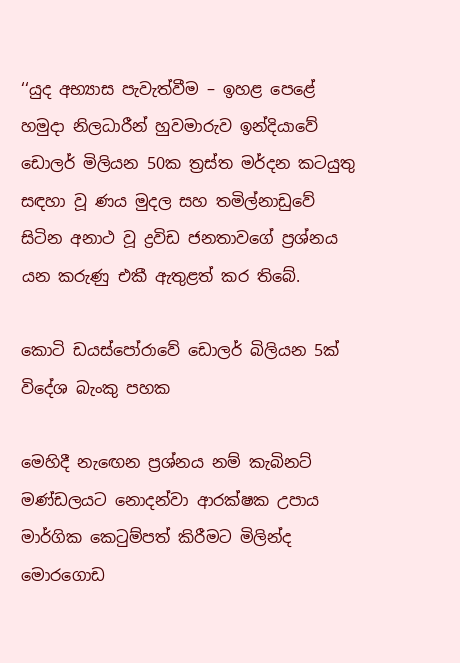‘‘යුද අභ්‍යාස පැවැත්වීම – ඉහළ පෙළේ හමුදා නිලධාරීන් හුවමාරුව ඉන්දියාවේ ඩොලර් මිලියන 50ක ත්‍රස්ත මර්දන කටයුතු සඳහා වූ ණය මුදල සහ තමිල්නාඩුවේ සිටින අනාථ වූ ද්‍රවිඩ ජනතාවගේ ප්‍රශ්නය යන කරුණු එකී ඇතුළත් කර තිබේ.

කොටි ඩයස්පෝරාවේ ඩොලර් බිලියන 5ක් විදේශ බැංකු පහක

මෙහිදී නැඟෙන ප්‍රශ්නය නම් කැබිනට් මණ්ඩලයට නොදන්වා ආරක්ෂක උපාය මාර්ගික කෙටුම්පත් කිරීමට මිලින්ද මොරගොඩ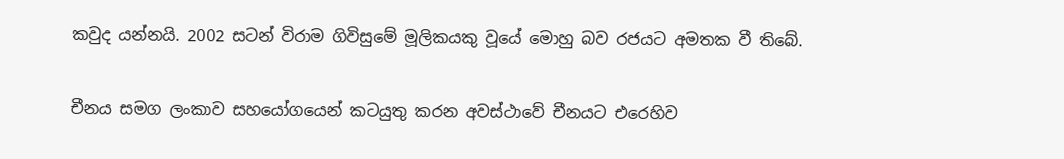කවුද යන්නයි. 2002 සටන් විරාම ගිවිසුමේ මූලිකයකු වූයේ මොහු බව රජයට අමතක වී තිබේ.

චීනය සමග ලංකාව සහයෝගයෙන් කටයුතු කරන අවස්ථාවේ චීනයට එරෙහිව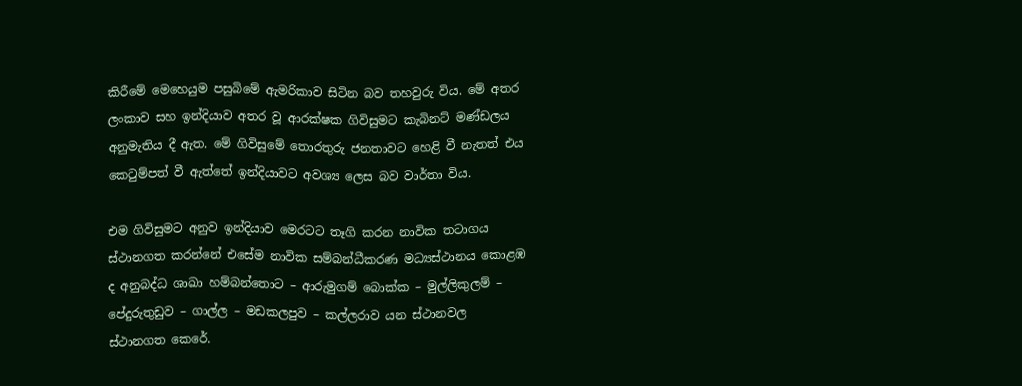කිරීමේ මෙහෙයුම පසුබිමේ ඇමරිකාව සිටින බව තහවුරු විය. මේ අතර ලංකාව සහ ඉන්දියාව අතර වූ ආරක්ෂක ගිවිසුමට කැබිනට් මණ්ඩලය අනුමැතිය දී ඇත. මේ ගිවිසුමේ තොරතුරු ජනතාවට හෙළි වී නැතත් එය කෙටුම්පත් වී ඇත්තේ ඉන්දියාවට අවශ්‍ය ලෙස බව වාර්තා විය.

එම ගිවිසුමට අනුව ඉන්දියාව මෙරටට තෑගි කරන නාවික තටාගය ස්ථානගත කරන්නේ එසේම නාවික සම්බන්ධීකරණ මධ්‍යස්ථානය කොළඹ ද අනුබද්ධ ශාඛා හම්බන්තොට – ආරුමුගම් බොක්ක – මුල්ලිකුලම් – පේදුරුතුඩුව – ගාල්ල – මඩකලපුව – කල්ලරාව යන ස්ථානවල ස්ථානගත කෙරේ.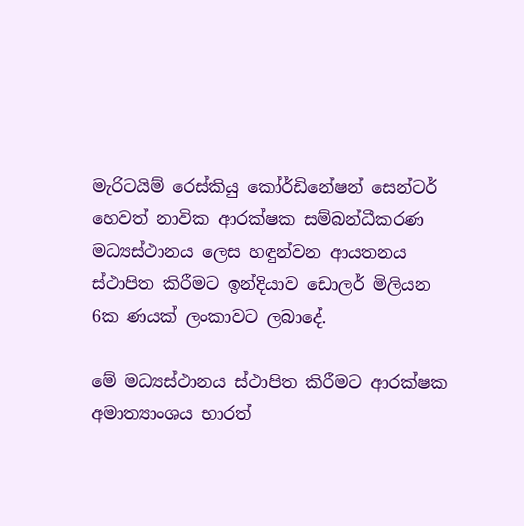මැරිටයිම් රෙස්කියු කෝර්ඩිනේෂන් සෙන්ටර් හෙවත් නාවික ආරක්ෂක සම්බන්ධීකරණ මධ්‍යස්ථානය ලෙස හඳුන්වන ආයතනය ස්ථාපිත කිරීමට ඉන්දියාව ඩොලර් මිලියන 6ක ණයක් ලංකාවට ලබාදේ.

මේ මධ්‍යස්ථානය ස්ථාපිත කිරීමට ආරක්ෂක අමාත්‍යාංශය භාරත්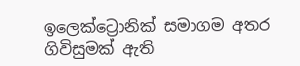ඉලෙක්ට්‍රොනික් සමාගම අතර ගිවිසුමක් ඇති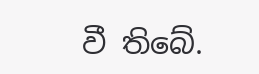වී තිබේ.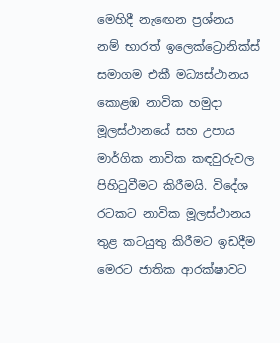මෙහිදී නැඟෙන ප්‍රශ්නය නම් භාරත් ඉලෙක්ට්‍රොනික්ස් සමාගම එකී මධ්‍යස්ථානය කොළඹ නාවික හමුදා මූලස්ථානයේ සහ උපාය මාර්ගික නාවික කඳවුරුවල පිහිටුවීමට කිරීමයි. විදේශ රටකට නාවික මූලස්ථානය තුළ කටයුතු කිරීමට ඉඩදීම මෙරට ජාතික ආරක්ෂාවට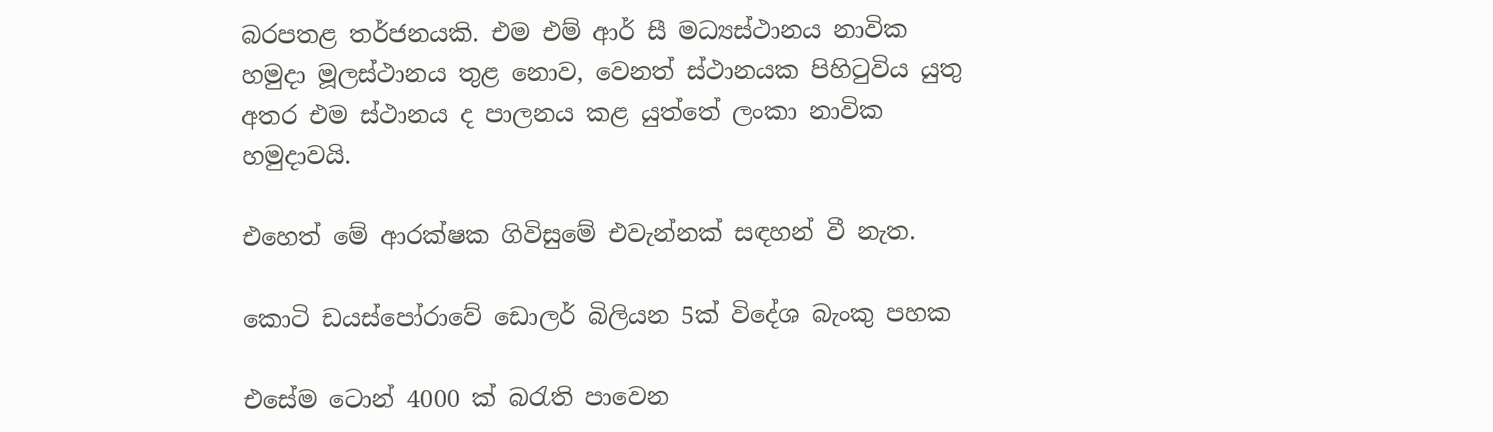බරපතළ තර්ජනයකි. එම එම් ආර් සී මධ්‍යස්ථානය නාවික හමුදා මූලස්ථානය තුළ නොව, වෙනත් ස්ථානයක පිහිටුවිය යුතු අතර එම ස්ථානය ද පාලනය කළ යුත්තේ ලංකා නාවික හමුදාවයි.

එහෙත් මේ ආරක්ෂක ගිවිසුමේ එවැන්නක් සඳහන් වී නැත.

කොටි ඩයස්පෝරාවේ ඩොලර් බිලියන 5ක් විදේශ බැංකු පහක

එසේම ටොන් 4000 ක් බරැති පාවෙන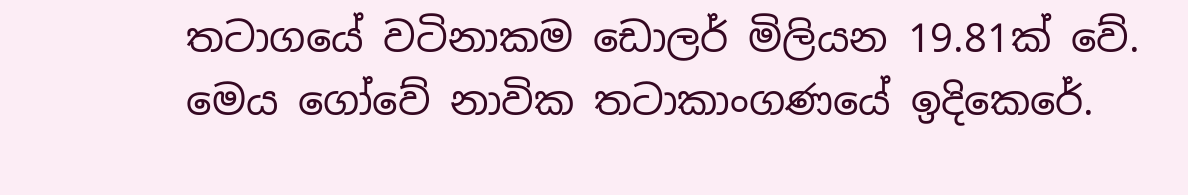තටාගයේ වටිනාකම ඩොලර් මිලියන 19.81ක් වේ. මෙය ගෝවේ නාවික තටාකාංගණයේ ඉදිකෙරේ.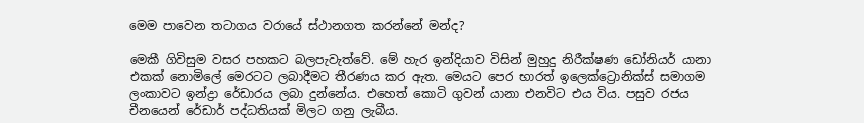මෙම පාවෙන තටාගය වරායේ ස්ථානගත කරන්නේ මන්ද?

මෙකී ගිවිසුම වසර පහකට බලපැවැත්වේ. මේ හැර ඉන්දියාව විසින් මුහුදු නිරීක්ෂණ ඩෝනියර් යානා එකක් නොමිලේ මෙරටට ලබාදීමට තීරණය කර ඇත. මෙයට පෙර භාරත් ඉලෙක්ට්‍රොනික්ස් සමාගම ලංකාවට ඉන්ද්‍රා රේඩාරය ලබා දුන්නේය. එහෙත් කොටි ගුවන් යානා එනවිට එය විය. පසුව රජය චීනයෙන් රේඩාර් පද්ධතියක් මිලට ගනු ලැබීය.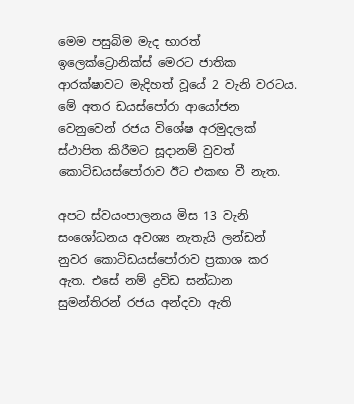මෙම පසුබිම මැද භාරත් ඉලෙක්ට්‍රොනික්ස් මෙරට ජාතික ආරක්ෂාවට මැදිහත් වූයේ 2 වැනි වරටය. මේ අතර ඩයස්පෝරා ආයෝජන වෙනුවෙන් රජය විශේෂ අරමුදලක් ස්ථාපිත කිරීමට සූදානම් වුවත් කොටිඩයස්පෝරාව ඊට එකඟ වී නැත.

අපට ස්වයංපාලනය මිස 13 වැනි සංශෝධනය අවශ්‍ය නැතැයි ලන්ඩන් නුවර කොටිඩයස්පෝරාව ප්‍රකාශ කර ඇත. එසේ නම් ද්‍රවිඩ සන්ධාන සුමන්තිරන් රජය අන්දවා ඇති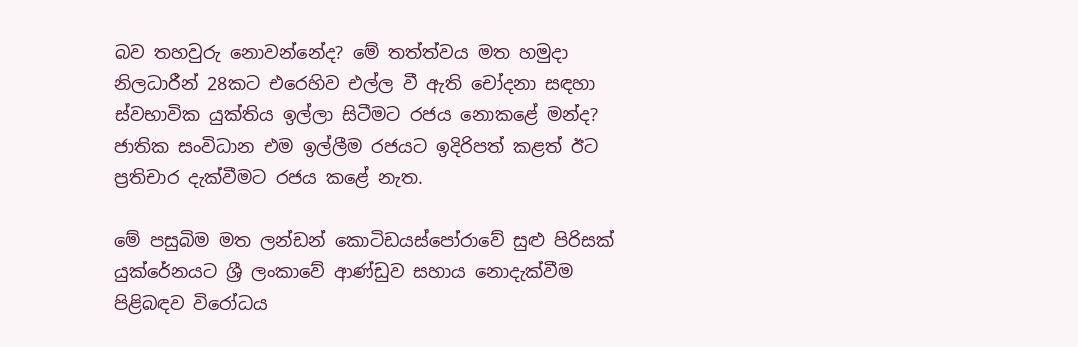බව තහවුරු නොවන්නේද? මේ තත්ත්වය මත හමුදා නිලධාරීන් 28කට එරෙහිව එල්ල වී ඇති චෝදනා සඳහා ස්වභාවික යුක්තිය ඉල්ලා සිටීමට රජය නොකළේ මන්ද? ජාතික සංවිධාන එම ඉල්ලීම රජයට ඉදිරිපත් කළත් ඊට ප්‍රතිචාර දැක්වීමට රජය කළේ නැත.

මේ පසුබිම මත ලන්ඩන් කොටිඩයස්පෝරාවේ සුළු පිරිසක් යුක්රේනයට ශ්‍රී ලංකාවේ ආණ්ඩුව සහාය නොදැක්වීම පිළිබඳව විරෝධය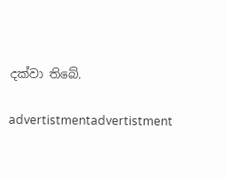දක්වා තිබේ.

advertistmentadvertistment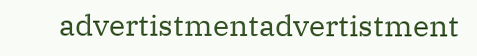advertistmentadvertistment